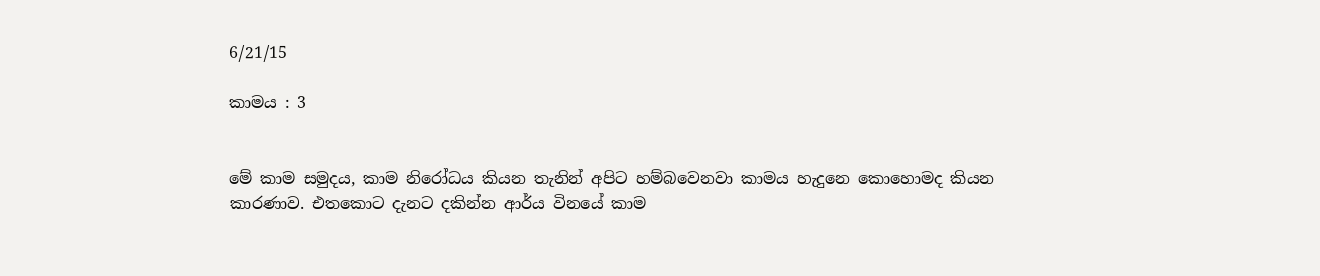6/21/15

කාමය : 3


මේ කාම සමුදය, කාම නිරෝධය කියන තැනින් අපිට හම්බවෙනවා කාමය හැදුනෙ කොහොමද කියන කාරණාව. එතකොට දැනට දකින්න ආර්ය විනයේ කාම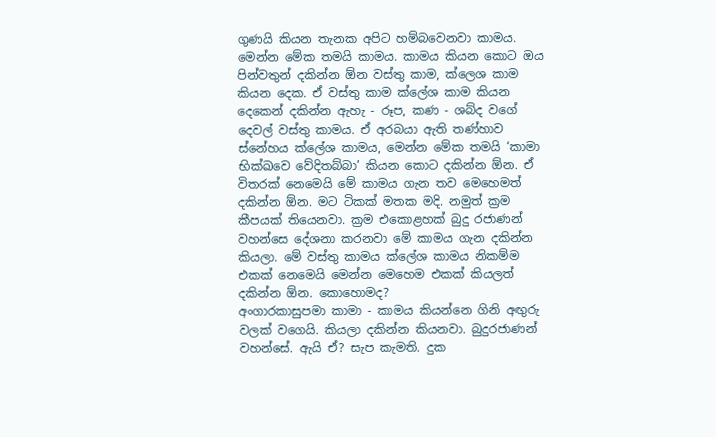ගුණයි කියන තැනක අපිට හම්බවෙනවා කාමය. මෙන්න මේක තමයි කාමය. කාමය කියන කොට ඔය පින්වතුන් දකින්න ඕන වස්තු කාම, ක්ලෙශ කාම කියන දෙක. ඒ වස්තු කාම ක්ලේශ කාම කියන දෙකෙන් දකින්න ඇහැ - රූප, කණ - ශබ්ද වගේ දෙවල් වස්තු කාමය. ඒ අරබයා ඇති තණ්හාව ස්නේහය ක්ලේශ කාමය, මෙන්න මේක තමයි ‘කාමා භික්ඛවෙ වේදිතබ්බා’ කියන කොට දකින්න ඕන. ඒ විතරක් නෙමෙයි මේ කාමය ගැන තව මෙහෙමත් දකින්න ඕන. මට ටිකක් මතක මදි. නමුත් ක්‍රම කීපයක් තියෙනවා. ක්‍රම එකොළහක් බුදු රජාණන් වහන්සෙ දේශනා කරනවා මේ කාමය ගැන දකින්න කියලා. මේ වස්තු කාමය ක්ලේශ කාමය නිකම්ම එකක් නෙමෙයි මෙන්න මෙහෙම එකක් කියලත් දකින්න ඕන. කොහොමද?
අංගාරකාසුපමා කාමා - කාමය කියන්නෙ ගිනි අඟුරු වලක් වගෙයි. කියලා දකින්න කියනවා. බුදුරජාණන් වහන්සේ. ඇයි ඒ? සැප කැමති. දුක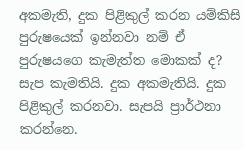අකමැති, දුක පිළිකුල් කරන යම්කිසි පුරුෂයෙක් ඉන්නවා නම් ඒ පුරුෂයගෙ කැමැත්ත මොකක් ද? සැප කැමතියි. දුක අකමැතියි. දුක පිළිකුල් කරනවා. සැපයි ප්‍රාර්ථනා කරන්නෙ.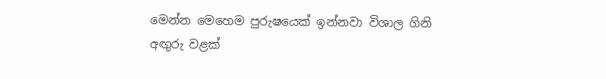මෙන්න මෙහෙම පුරුෂයෙක් ඉන්නවා විශාල ගිනි අඟුරු වළක්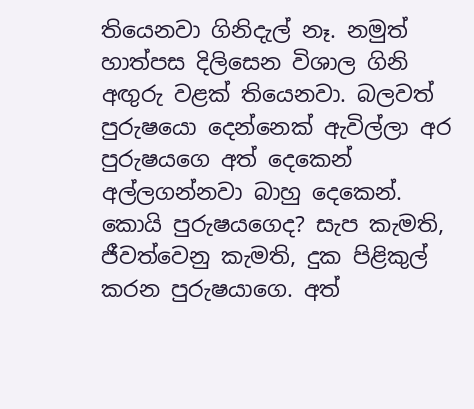තියෙනවා ගිනිදැල් නෑ. නමුත් හාත්පස දිලිසෙන විශාල ගිනි අඟුරු වළක් තියෙනවා. බලවත් පුරුෂයො දෙන්නෙක් ඇවිල්ලා අර පුරුෂයගෙ අත් දෙකෙන් අල්ලගන්නවා බාහු දෙකෙන්. කොයි පුරුෂයගෙද? සැප කැමති, ජීවත්වෙනු කැමති, දුක පිළිකුල් කරන පුරුෂයාගෙ. අත්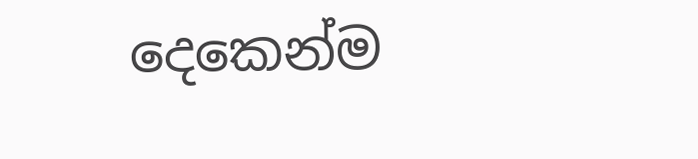දෙකෙන්ම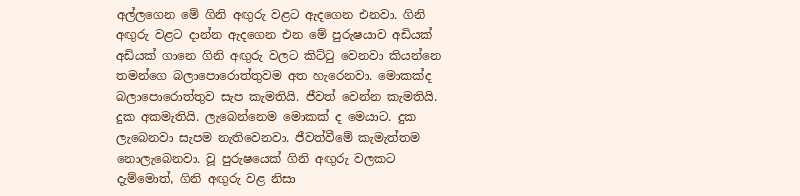අල්ලගෙන මේ ගිනි අඟුරු වළට ඇදගෙන එනවා. ගිනි අඟුරු වළට දාන්න ඇදගෙන එන මේ පුරුෂයාව අඩියක් අඩියක් ගානෙ ගිනි අඟුරු වලට කිට්ටු වෙනවා කියන්නෙ තමන්ගෙ බලාපොරොත්තුවම අත හැරෙනවා. මොකක්ද බලාපොරොත්තුව සැප කැමතියි. ජීවත් වෙන්න කැමතියි. දුක අකමැතියි. ලැබෙන්නෙම මොකක් ද මෙයාට. දුක ලැබෙනවා සැපම නැතිවෙනවා. ජීවත්වීමේ කැමැත්තම නොලැබෙනවා. වූ පුරුෂයෙක් ගිනි අඟුරු වලකට දැම්මොත්, ගිනි අඟුරු වළ නිසා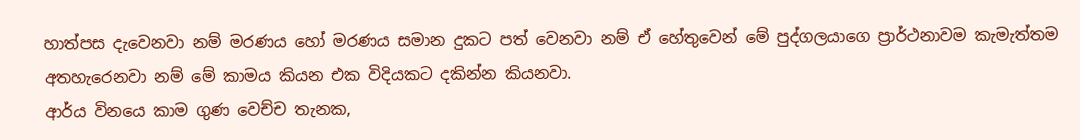හාත්පස දැවෙනවා නම් මරණය හෝ මරණය සමාන දුකට පත් වෙනවා නම් ඒ හේතුවෙන් මේ පුද්ගලයාගෙ ප්‍රාර්ථනාවම කැමැත්තම අතහැරෙනවා නම් මේ කාමය කියන එක විදියකට දකින්න කියනවා.
ආර්ය විනයෙ කාම ගුණ වෙච්ච තැනක,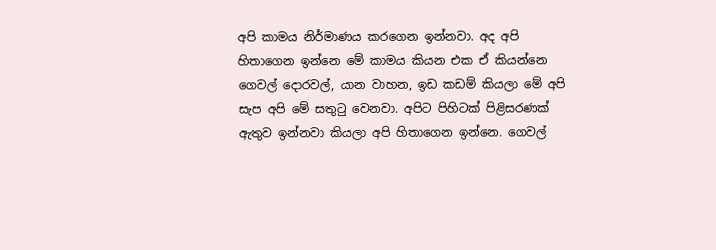අපි කාමය නිර්මාණය කරගෙන ඉන්නවා. අද අපි හිතාගෙන ඉන්නෙ මේ කාමය කියන එක ඒ කියන්නෙ ගෙවල් දොරවල්, යාන වාහන, ඉඩ කඩම් කියලා මේ අපි සැප අපි මේ සතුටු වෙනවා. අපිට පිහිටක් පිළිසරණක් ඇතුව ඉන්නවා කියලා අපි හිතාගෙන ඉන්නෙ. ගෙවල්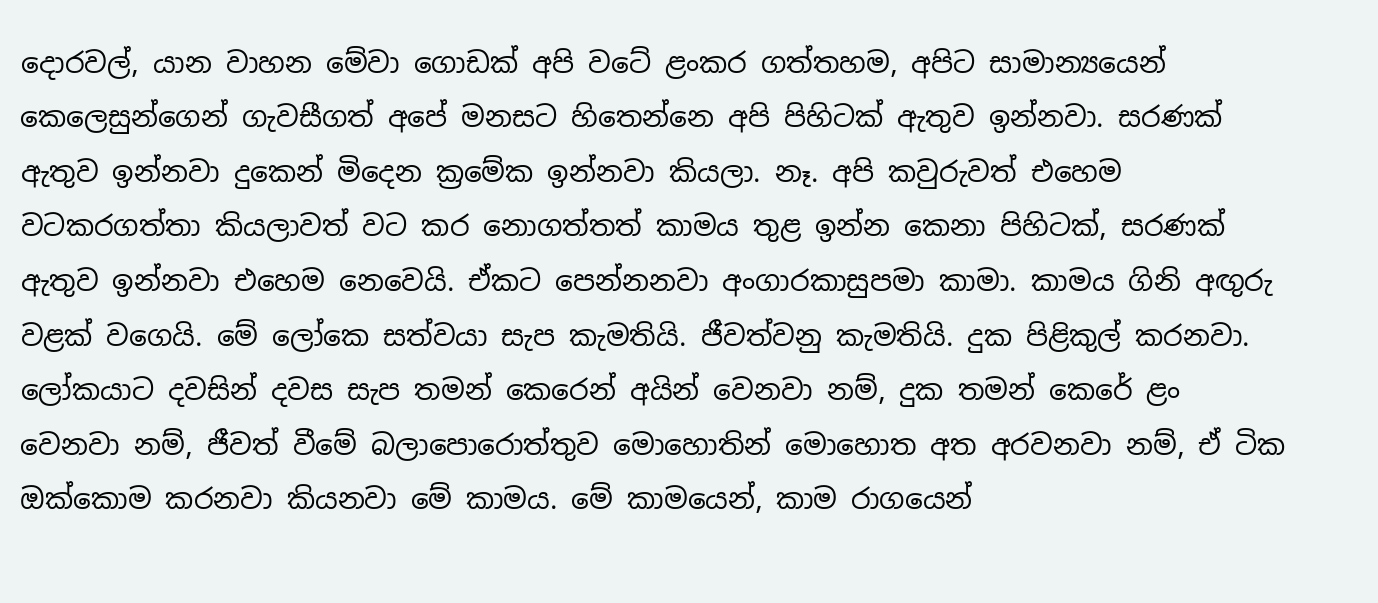දොරවල්, යාන වාහන මේවා ගොඩක් අපි වටේ ළංකර ගත්තහම, අපිට සාමාන්‍යයෙන් කෙලෙසුන්ගෙන් ගැවසීගත් අපේ මනසට හිතෙන්නෙ අපි පිහිටක් ඇතුව ඉන්නවා. සරණක් ඇතුව ඉන්නවා දුකෙන් මිදෙන ක්‍රමේක ඉන්නවා කියලා. නෑ. අපි කවුරුවත් එහෙම වටකරගත්තා කියලාවත් වට කර නොගත්තත් කාමය තුළ ඉන්න කෙනා පිහිටක්, සරණක් ඇතුව ඉන්නවා එහෙම නෙවෙයි. ඒකට පෙන්නනවා අංගාරකාසුපමා කාමා. කාමය ගිනි අඟුරු වළක් වගෙයි. මේ ලෝකෙ සත්වයා සැප කැමතියි. ජීවත්වනු කැමතියි. දුක පිළිකුල් කරනවා. ලෝකයාට දවසින් දවස සැප තමන් කෙරෙන් අයින් වෙනවා නම්, දුක තමන් කෙරේ ළං වෙනවා නම්, ජීවත් වීමේ බලාපොරොත්තුව මොහොතින් මොහොත අත අරවනවා නම්, ඒ ටික ඔක්කොම කරනවා කියනවා මේ කාමය. මේ කාමයෙන්, කාම රාගයෙන්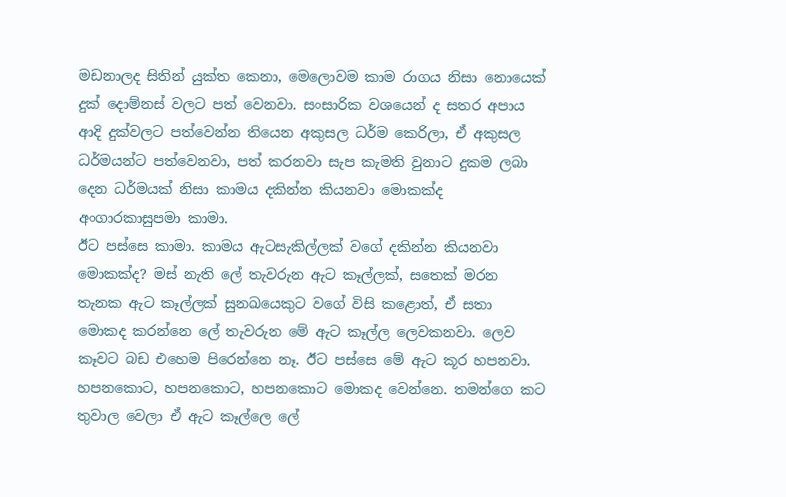මඩනාලද සිතින් යුක්ත කෙනා, මෙලොවම කාම රාගය නිසා නොයෙක් දුක් දොම්නස් වලට පත් වෙනවා. සංසාරික වශයෙන් ද සතර අපාය ආදි දුක්වලට පත්වෙන්න තියෙන අකුසල ධර්ම කෙරිලා, ඒ අකුසල ධර්මයන්ට පත්වෙනවා, පත් කරනවා සැප කැමති වුනාට දුකම ලබා දෙන ධර්මයක් නිසා කාමය දකින්න කියනවා මොකක්ද අංගාරකාසුපමා කාමා.
ඊට පස්සෙ කාමා. කාමය ඇටසැකිල්ලක් වගේ දකින්න කියනවා මොකක්ද? මස් නැති ලේ තැවරුන ඇට කෑල්ලක්, සතෙක් මරන තැනක ඇට කෑල්ලක් සුනඛයෙකුට වගේ විසි කළොත්, ඒ සතා මොකද කරන්නෙ ලේ තැවරුන මේ ඇට කෑල්ල ලෙවකනවා. ලෙව කෑවට බඩ එහෙම පිරෙන්නෙ නෑ. ඊට පස්සෙ මේ ඇට කූර හපනවා. හපනකොට, හපනකොට, හපනකොට මොකද වෙන්නෙ. තමන්ගෙ කට තුවාල වෙලා ඒ ඇට කෑල්ලෙ ලේ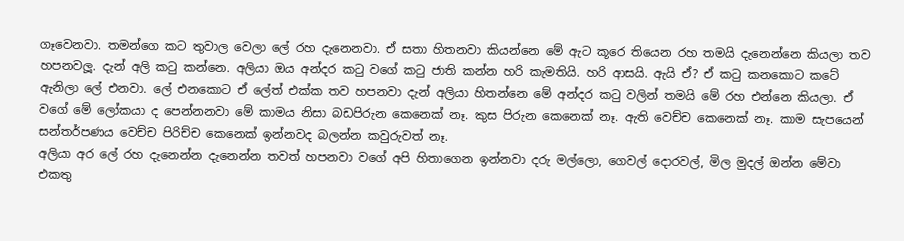ගෑවෙනවා. තමන්ගෙ කට තුවාල වෙලා ලේ රහ දැනෙනවා. ඒ සතා හිතනවා කියන්නෙ මේ ඇට කූරෙ තියෙන රහ තමයි දැනෙන්නෙ කියලා තව හපනවලූ. දැන් අලි කටු කන්නෙ. අලියා ඔය අන්දර කටු වගේ කටු ජාති කන්න හරි කැමතියි. හරි ආසයි. ඇයි ඒ? ඒ කටු කනකොට කටේ ඇනිලා ලේ එනවා. ලේ එනකොට ඒ ලේත් එක්ක තව හපනවා දැන් අලියා හිතන්නෙ මේ අන්දර කටු වලින් තමයි මේ රහ එන්නෙ කියලා. ඒ වගේ මේ ලෝකයා ද පෙන්නනවා මේ කාමය නිසා බඩපිරුන කෙනෙක් නෑ. කුස පිරුන කෙනෙක් නෑ. ඇති වෙච්ච කෙනෙක් නෑ. කාම සැපයෙන් සන්තර්පණය වෙච්ච පිරිච්ච කෙනෙක් ඉන්නවද බලන්න කවුරුවත් නෑ.
අලියා අර ලේ රහ දැනෙන්න දැනෙන්න තවත් හපනවා වගේ අපි හිතාගෙන ඉන්නවා දරු මල්ලො, ගෙවල් දොරවල්, මිල මුදල් ඔන්න මේවා එකතු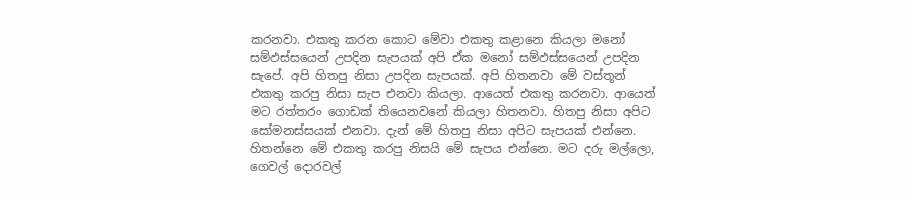කරනවා. එකතු කරන කොට මේවා එකතු කළානෙ කියලා මනෝ සම්ඵස්සයෙන් උපදින සැපයක් අපි ඒක මනෝ සම්ඵස්සයෙන් උපදින සැපේ. අපි හිතපු නිසා උපදින සැපයක්. අපි හිතනවා මේ වස්තූන් එකතු කරපු නිසා සැප එනවා කියලා. ආයෙත් එකතු කරනවා. ආයෙත් මට රත්තරං ගොඩක් තියෙනවනේ කියලා හිතනවා. හිතපු නිසා අපිට සෝමනස්සයක් එනවා. දැන් මේ හිතපු නිසා අපිට සැපයක් එන්නෙ. හිතන්නෙ මේ එකතු කරපු නිසයි මේ සැපය එන්නෙ. මට දරු මල්ලො, ගෙවල් දොරවල්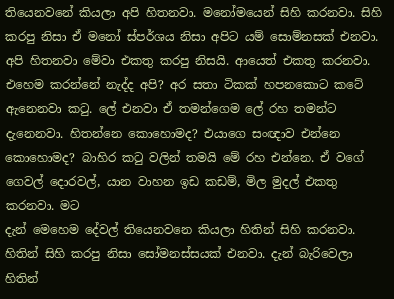තියෙනවනේ කියලා අපි හිතනවා. මනෝමයෙන් සිහි කරනවා. සිහි කරපු නිසා ඒ මනෝ ස්පර්ශය නිසා අපිට යම් සොම්නසක් එනවා. අපි හිතනවා මේවා එකතු කරපු නිසයි. ආයෙත් එකතු කරනවා. එහෙම කරන්නේ නැද්ද අපි? අර සතා ටිකක් හපනකොට කටේ ඇනෙනවා කටු. ලේ එනවා ඒ තමන්ගෙම ලේ රහ තමන්ට දැනෙනවා. හිතන්නෙ කොහොමද? එයාගෙ සංඥාව එන්නෙ කොහොමද? බාහිර කටු වලින් තමයි මේ රහ එන්නෙ. ඒ වගේ ගෙවල් දොරවල්, යාන වාහන ඉඩ කඩම්, මිල මුදල් එකතු කරනවා. මට
දැන් මෙහෙම දේවල් තියෙනවනෙ කියලා හිතින් සිහි කරනවා. හිතින් සිහි කරපු නිසා සෝමනස්සයක් එනවා. දැන් බැරිවෙලා හිතින්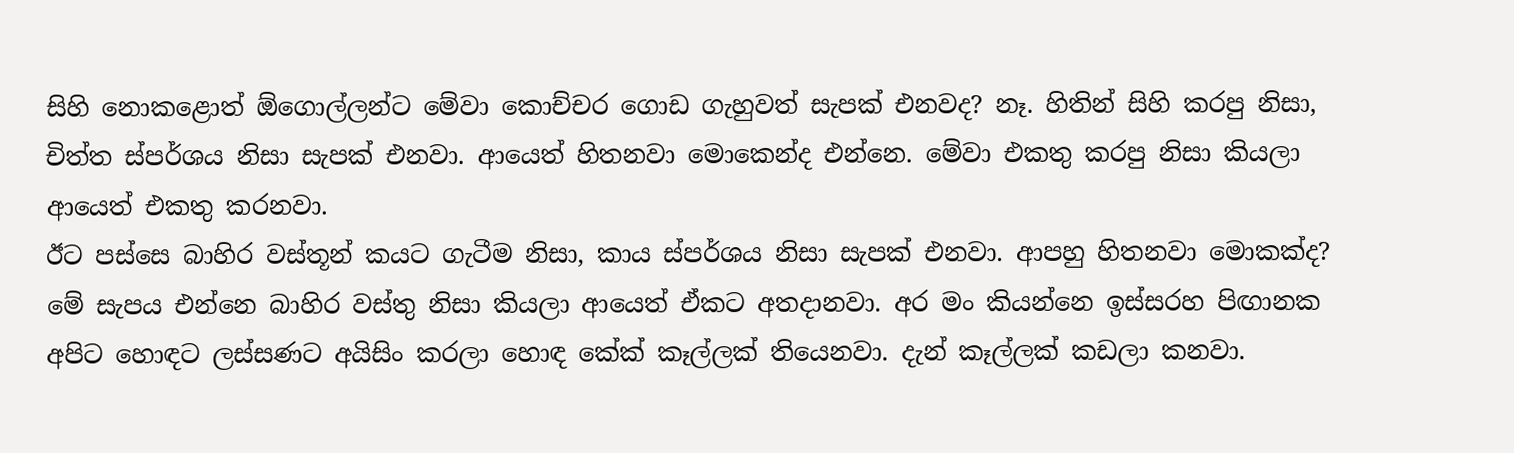සිහි නොකළොත් ඕගොල්ලන්ට මේවා කොච්චර ගොඩ ගැහුවත් සැපක් එනවද? නෑ. හිතින් සිහි කරපු නිසා, චිත්ත ස්පර්ශය නිසා සැපක් එනවා. ආයෙත් හිතනවා මොකෙන්ද එන්නෙ. මේවා එකතු කරපු නිසා කියලා ආයෙත් එකතු කරනවා.
ඊට පස්සෙ බාහිර වස්තූන් කයට ගැටීම නිසා, කාය ස්පර්ශය නිසා සැපක් එනවා. ආපහු හිතනවා මොකක්ද? මේ සැපය එන්නෙ බාහිර වස්තු නිසා කියලා ආයෙත් ඒකට අතදානවා. අර මං කියන්නෙ ඉස්සරහ පිඟානක අපිට හොඳට ලස්සණට අයිසිං කරලා හොඳ කේක් කෑල්ලක් තියෙනවා. දැන් කෑල්ලක් කඩලා කනවා.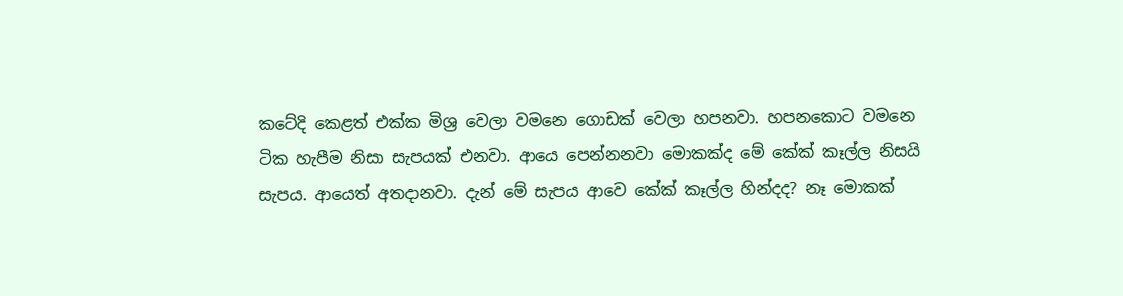කටේදි කෙළත් එක්ක මිශ්‍ර වෙලා වමනෙ ගොඩක් වෙලා හපනවා. හපනකොට වමනෙ ටික හැපීම නිසා සැපයක් එනවා. ආයෙ පෙන්නනවා මොකක්ද මේ කේක් කෑල්ල නිසයි සැපය. ආයෙත් අතදානවා. දැන් මේ සැපය ආවෙ කේක් කෑල්ල හින්දද? නෑ මොකක්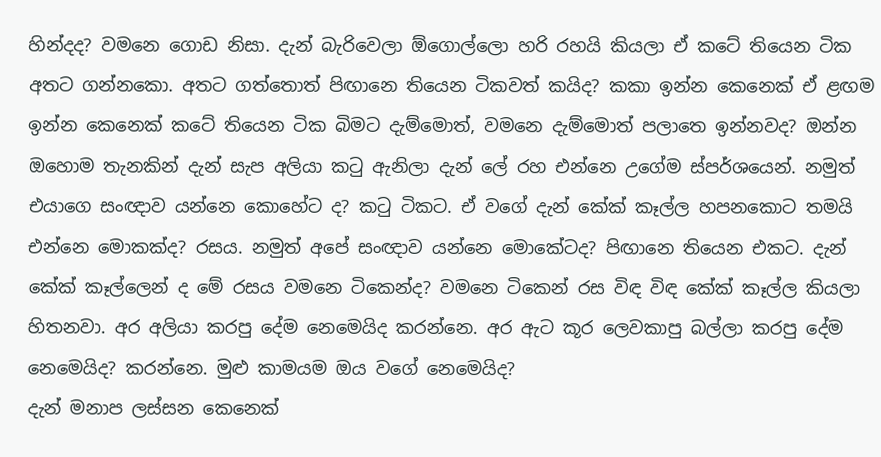හින්දද? වමනෙ ගොඩ නිසා. දැන් බැරිවෙලා ඕගොල්ලො හරි රහයි කියලා ඒ කටේ තියෙන ටික අතට ගන්නකො. අතට ගත්තොත් පිඟානෙ තියෙන ටිකවත් කයිද? කකා ඉන්න කෙනෙක් ඒ ළඟම ඉන්න කෙනෙක් කටේ තියෙන ටික බිමට දැම්මොත්, වමනෙ දැම්මොත් පලාතෙ ඉන්නවද? ඔන්න ඔහොම තැනකින් දැන් සැප අලියා කටු ඇනිලා දැන් ලේ රහ එන්නෙ උගේම ස්පර්ශයෙන්. නමුත් එයාගෙ සංඥාව යන්නෙ කොහේට ද? කටු ටිකට. ඒ වගේ දැන් කේක් කෑල්ල හපනකොට තමයි එන්නෙ මොකක්ද? රසය. නමුත් අපේ සංඥාව යන්නෙ මොකේටද? පිඟානෙ තියෙන එකට. දැන් කේක් කෑල්ලෙන් ද මේ රසය වමනෙ ටිකෙන්ද? වමනෙ ටිකෙන් රස විඳ විඳ කේක් කෑල්ල කියලා හිතනවා. අර අලියා කරපු දේම නෙමෙයිද කරන්නෙ. අර ඇට කූර ලෙවකාපු බල්ලා කරපු දේම නෙමෙයිද? කරන්නෙ. මුළු කාමයම ඔය වගේ නෙමෙයිද?
දැන් මනාප ලස්සන කෙනෙක්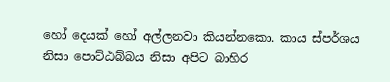හෝ දෙයක් හෝ අල්ලනවා කියන්නකො. කාය ස්පර්ශය නිසා පොට්ඨබ්බය නිසා අපිට බාහිර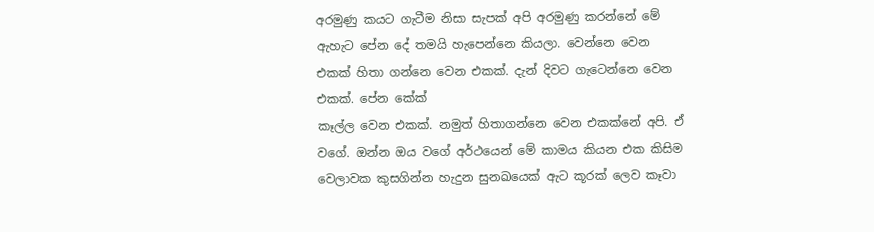අරමුණු කයට ගැටීම නිසා සැපක් අපි අරමුණු කරන්නේ මේ ඇහැට පේන දේ තමයි හැපෙන්නෙ කියලා. වෙන්නෙ වෙන එකක් හිතා ගන්නෙ වෙන එකක්. දැන් දිවට ගැටෙන්නෙ වෙන එකක්. පේන කේක්
කෑල්ල වෙන එකක්. නමුත් හිතාගන්නෙ වෙන එකක්නේ අපි. ඒ වගේ. ඔන්න ඔය වගේ අර්ථයෙන් මේ කාමය කියන එක කිසිම වෙලාවක කුසගින්න හැදුන සුනඛයෙක් ඇට කූරක් ලෙව කෑවා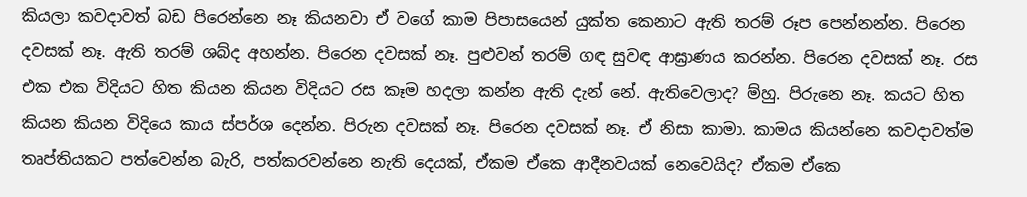කියලා කවදාවත් බඩ පිරෙන්නෙ නෑ කියනවා ඒ වගේ කාම පිපාසයෙන් යුක්ත කෙනාට ඇති තරම් රූප පෙන්නන්න. පිරෙන දවසක් නෑ. ඇති තරම් ශබ්ද අහන්න. පිරෙන දවසක් නෑ. පුළුවන් තරම් ගඳ සුවඳ ආඝ්‍රාණය කරන්න. පිරෙන දවසක් නෑ. රස එක එක විදියට හිත කියන කියන විදියට රස කෑම හදලා කන්න ඇති දැන් නේ. ඇතිවෙලාද? ම්හු. පිරුනෙ නෑ. කයට හිත කියන කියන විදියෙ කාය ස්පර්ශ දෙන්න. පිරුන දවසක් නෑ. පිරෙන දවසක් නෑ. ඒ නිසා කාමා. කාමය කියන්නෙ කවදාවත්ම තෘප්තියකට පත්වෙන්න බැරි, පත්කරවන්නෙ නැති දෙයක්, ඒකම ඒකෙ ආදීනවයක් නෙවෙයිද? ඒකම ඒකෙ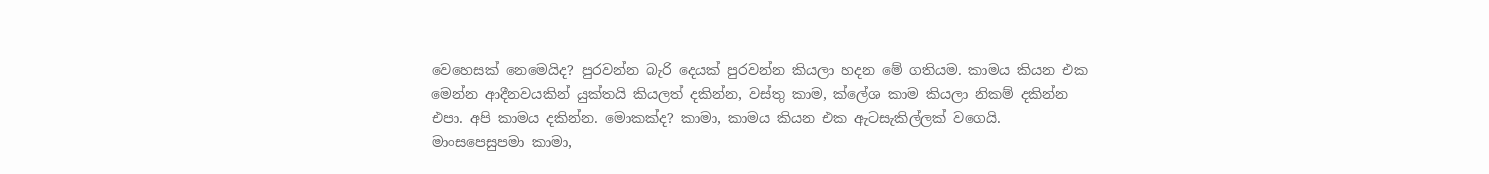වෙහෙසක් නෙමෙයිද? පුරවන්න බැරි දෙයක් පුරවන්න කියලා හදන මේ ගතියම. කාමය කියන එක මෙන්න ආදීනවයකින් යුක්තයි කියලත් දකින්න, වස්තු කාම, ක්ලේශ කාම කියලා නිකම් දකින්න එපා. අපි කාමය දකින්න. මොකක්ද? කාමා, කාමය කියන එක ඇටසැකිල්ලක් වගෙයි.
මාංසපෙසුපමා කාමා,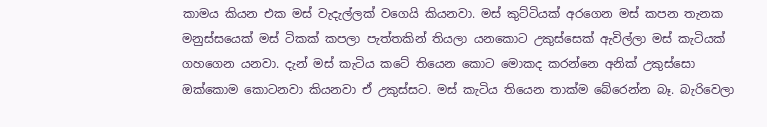කාමය කියන එක මස් වැදැල්ලක් වගෙයි කියනවා. මස් කුට්ටියක් අරගෙන මස් කපන තැනක මනුස්සයෙක් මස් ටිකක් කපලා පැත්තකින් තියලා යනකොට උකුස්සෙක් ඇවිල්ලා මස් කැටියක් ගහගෙන යනවා. දැන් මස් කැටිය කටේ තියෙන කොට මොකද කරන්නෙ අනික් උකුස්සො ඔක්කොම කොටනවා කියනවා ඒ උකුස්සට. මස් කැටිය තියෙන තාක්ම බේරෙන්න බෑ. බැරිවෙලා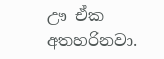ඌ ඒක අතහරිනවා.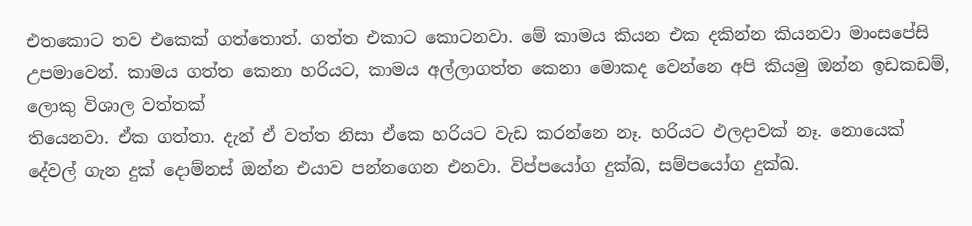එතකොට තව එකෙක් ගත්තොත්. ගත්ත එකාට කොටනවා. මේ කාමය කියන එක දකින්න කියනවා මාංසපේසි උපමාවෙන්. කාමය ගත්ත කෙනා හරියට, කාමය අල්ලාගත්ත කෙනා මොකද වෙන්නෙ අපි කියමු ඔන්න ඉඩකඩම්, ලොකු විශාල වත්තක්
තියෙනවා. ඒක ගත්තා. දැන් ඒ වත්ත නිසා ඒකෙ හරියට වැඩ කරන්නෙ නෑ. හරියට ඵලදාවක් නෑ. නොයෙක් දේවල් ගැන දුක් දොම්නස් ඔන්න එයාව පන්නගෙන එනවා. විප්පයෝග දුක්ඛ, සම්පයෝග දුක්ඛ.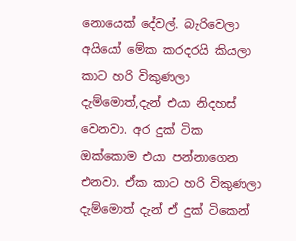නොයෙක් දේවල්. බැරිවෙලා අයියෝ මේක කරදරයි කියලා කාට හරි විකුණලා දැම්මොත්,දැන් එයා නිදහස් වෙනවා. අර දුක් ටික ඔක්කොම එයා පන්නාගෙන එනවා. ඒක කාට හරි විකුණලා දැම්මොත් දැන් ඒ දුක් ටිකෙන්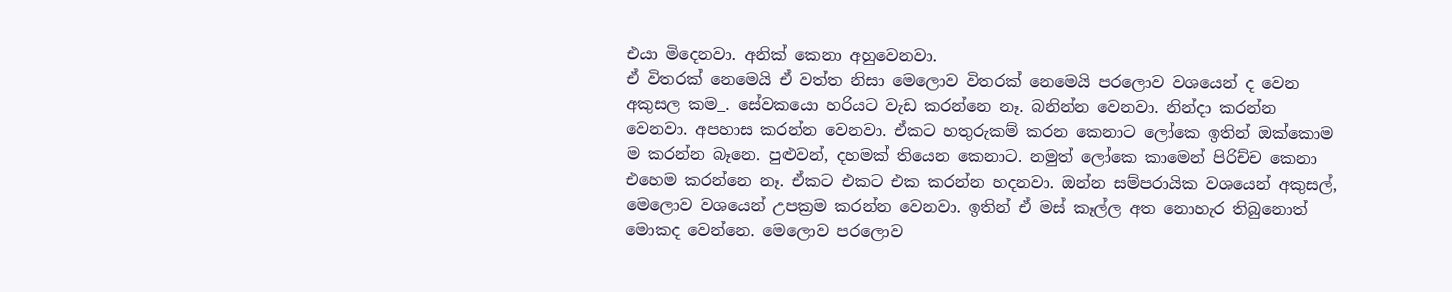එයා මිදෙනවා. අනික් කෙනා අහුවෙනවා.
ඒ විතරක් නෙමෙයි ඒ වත්ත නිසා මෙලොව විතරක් නෙමෙයි පරලොව වශයෙන් ද වෙන අකුසල කම_. සේවකයො හරියට වැඩ කරන්නෙ නෑ. බනින්න වෙනවා. නින්දා කරන්න වෙනවා. අපහාස කරන්න වෙනවා. ඒකට හතුරුකම් කරන කෙනාට ලෝකෙ ඉතින් ඔක්කොම ම කරන්න බෑනෙ. පුළුවන්, දහමක් තියෙන කෙනාට. නමුත් ලෝකෙ කාමෙන් පිරිච්ච කෙනා එහෙම කරන්නෙ නෑ. ඒකට එකට එක කරන්න හදනවා. ඔන්න සම්පරායික වශයෙන් අකුසල්, මෙලොව වශයෙන් උපක්‍රම කරන්න වෙනවා. ඉතින් ඒ මස් කෑල්ල අත නොහැර තිබුනොත් මොකද වෙන්නෙ. මෙලොව පරලොව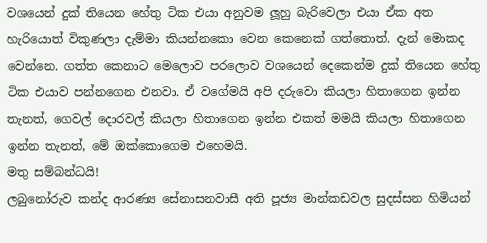වශයෙන් දුක් තියෙන හේතු ටික එයා අනුවම ලූහු බැරිවෙලා එයා ඒක අත හැරියොත් විකුණලා දැම්මා කියන්නකො වෙන කෙනෙක් ගත්තොත්. දැන් මොකද වෙන්නෙ. ගත්ත කෙනාට මෙලොව පරලොව වශයෙන් දෙකෙන්ම දුක් තියෙන හේතු ටික එයාව පන්නගෙන එනවා. ඒ වගේමයි අපි දරුවො කියලා හිතාගෙන ඉන්න තැනත්, ගෙවල් දොරවල් කියලා හිතාගෙන ඉන්න එකත් මමයි කියලා හිතාගෙන ඉන්න තැනත්, මේ ඔක්කොගෙම එහෙමයි.
මතු සම්බන්ධයි!
ලබුනෝරුව කන්ද ආරණ්‍ය සේනාසනවාසී අති පූජ්‍ය මාන්කඩවල සුදස්සන හිමියන්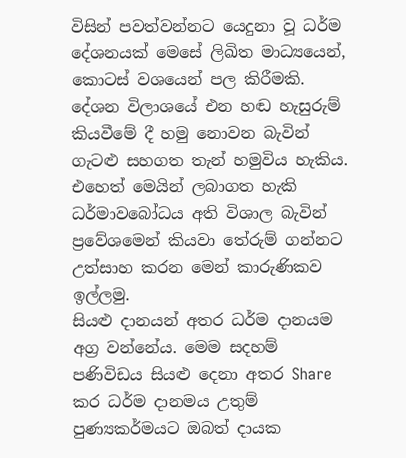විසින් පවත්වන්නට යෙදුනා වූ ධර්ම දේශනයක් මෙසේ ලිඛිත මාධ්‍යයෙන්, කොටස් වශයෙන් පල කිරීමකි. දේශන විලාශයේ එන හඬ හැසුරුම් කියවීමේ දී හමු නොවන බැවින් ගැටළු සහගත තැන් හමුවිය හැකිය. එහෙත් මෙයින් ලබාගත හැකි ධර්මාවබෝධය අති විශාල බැවින් ප්‍රවේශමෙන් කියවා තේරුම් ගන්නට උත්සාහ කරන මෙන් කාරුණිකව ඉල්ලමු.
සියළු දානයන් අතර ධර්ම දානයම අග්‍ර වන්නේය. මෙම සදහම් පණිවිඩය සියළු දෙනා අතර Share කර ධර්ම දානමය උතුම් පුණ්‍යකර්මයට ඔබත් දායක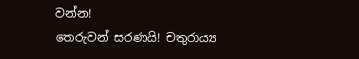වන්න!
තෙරුවන් සරණයි! චතුරාය්‍ය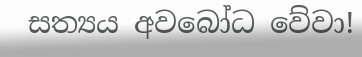සත්‍යය අවබෝධ වේවා!